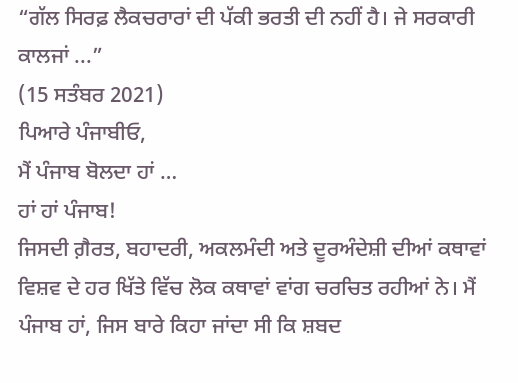“ਗੱਲ ਸਿਰਫ਼ ਲੈਕਚਰਾਰਾਂ ਦੀ ਪੱਕੀ ਭਰਤੀ ਦੀ ਨਹੀਂ ਹੈ। ਜੇ ਸਰਕਾਰੀ ਕਾਲਜਾਂ ...”
(15 ਸਤੰਬਰ 2021)
ਪਿਆਰੇ ਪੰਜਾਬੀਓ,
ਮੈਂ ਪੰਜਾਬ ਬੋਲਦਾ ਹਾਂ …
ਹਾਂ ਹਾਂ ਪੰਜਾਬ!
ਜਿਸਦੀ ਗ਼ੈਰਤ, ਬਹਾਦਰੀ, ਅਕਲਮੰਦੀ ਅਤੇ ਦੂਰਅੰਦੇਸ਼ੀ ਦੀਆਂ ਕਥਾਵਾਂ ਵਿਸ਼ਵ ਦੇ ਹਰ ਖਿੱਤੇ ਵਿੱਚ ਲੋਕ ਕਥਾਵਾਂ ਵਾਂਗ ਚਰਚਿਤ ਰਹੀਆਂ ਨੇ। ਮੈਂ ਪੰਜਾਬ ਹਾਂ, ਜਿਸ ਬਾਰੇ ਕਿਹਾ ਜਾਂਦਾ ਸੀ ਕਿ ਸ਼ਬਦ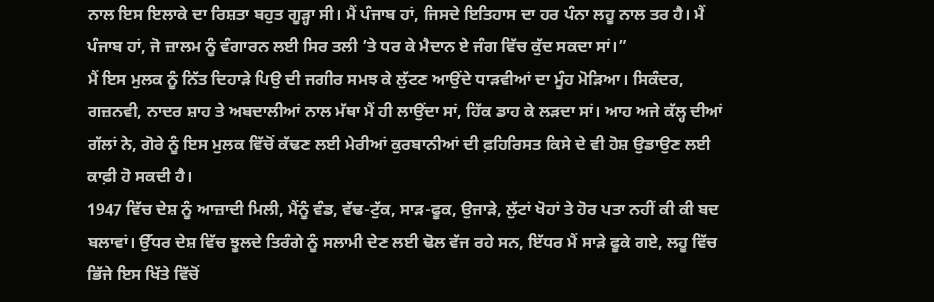ਨਾਲ ਇਸ ਇਲਾਕੇ ਦਾ ਰਿਸ਼ਤਾ ਬਹੁਤ ਗੂੜ੍ਹਾ ਸੀ। ਮੈਂ ਪੰਜਾਬ ਹਾਂ, ਜਿਸਦੇ ਇਤਿਹਾਸ ਦਾ ਹਰ ਪੰਨਾ ਲਹੂ ਨਾਲ ਤਰ ਹੈ। ਮੈਂ ਪੰਜਾਬ ਹਾਂ, ਜੋ ਜ਼ਾਲਮ ਨੂੰ ਵੰਗਾਰਨ ਲਈ ਸਿਰ ਤਲੀ ’ਤੇ ਧਰ ਕੇ ਮੈਦਾਨ ਏ ਜੰਗ ਵਿੱਚ ਕੁੱਦ ਸਕਦਾ ਸਾਂ।”
ਮੈਂ ਇਸ ਮੁਲਕ ਨੂੰ ਨਿੱਤ ਦਿਹਾੜੇ ਪਿਉ ਦੀ ਜਗੀਰ ਸਮਝ ਕੇ ਲੁੱਟਣ ਆਉਂਦੇ ਧਾੜਵੀਆਂ ਦਾ ਮੂੰਹ ਮੋੜਿਆ। ਸਿਕੰਦਰ, ਗਜ਼ਨਵੀ, ਨਾਦਰ ਸ਼ਾਹ ਤੇ ਅਬਦਾਲੀਆਂ ਨਾਲ ਮੱਥਾ ਮੈਂ ਹੀ ਲਾਉਂਦਾ ਸਾਂ, ਹਿੱਕ ਡਾਹ ਕੇ ਲੜਦਾ ਸਾਂ। ਆਹ ਅਜੇ ਕੱਲ੍ਹ ਦੀਆਂ ਗੱਲਾਂ ਨੇ, ਗੋਰੇ ਨੂੰ ਇਸ ਮੁਲਕ ਵਿੱਚੋਂ ਕੱਢਣ ਲਈ ਮੇਰੀਆਂ ਕੁਰਬਾਨੀਆਂ ਦੀ ਫ਼ਹਿਰਿਸਤ ਕਿਸੇ ਦੇ ਵੀ ਹੋਸ਼ ਉਡਾਉਣ ਲਈ ਕਾਫ਼ੀ ਹੋ ਸਕਦੀ ਹੈ।
1947 ਵਿੱਚ ਦੇਸ਼ ਨੂੰ ਆਜ਼ਾਦੀ ਮਿਲੀ, ਮੈਂਨੂੰ ਵੰਡ, ਵੱਢ-ਟੁੱਕ, ਸਾੜ-ਫੂਕ, ਉਜਾੜੇ, ਲੁੱਟਾਂ ਖੋਹਾਂ ਤੇ ਹੋਰ ਪਤਾ ਨਹੀਂ ਕੀ ਕੀ ਬਦ ਬਲਾਵਾਂ। ਉੱਧਰ ਦੇਸ਼ ਵਿੱਚ ਝੂਲਦੇ ਤਿਰੰਗੇ ਨੂੰ ਸਲਾਮੀ ਦੇਣ ਲਈ ਢੋਲ ਵੱਜ ਰਹੇ ਸਨ, ਇੱਧਰ ਮੈਂ ਸਾੜੇ ਫੂਕੇ ਗਏ, ਲਹੂ ਵਿੱਚ ਭਿੱਜੇ ਇਸ ਖਿੱਤੇ ਵਿੱਚੋਂ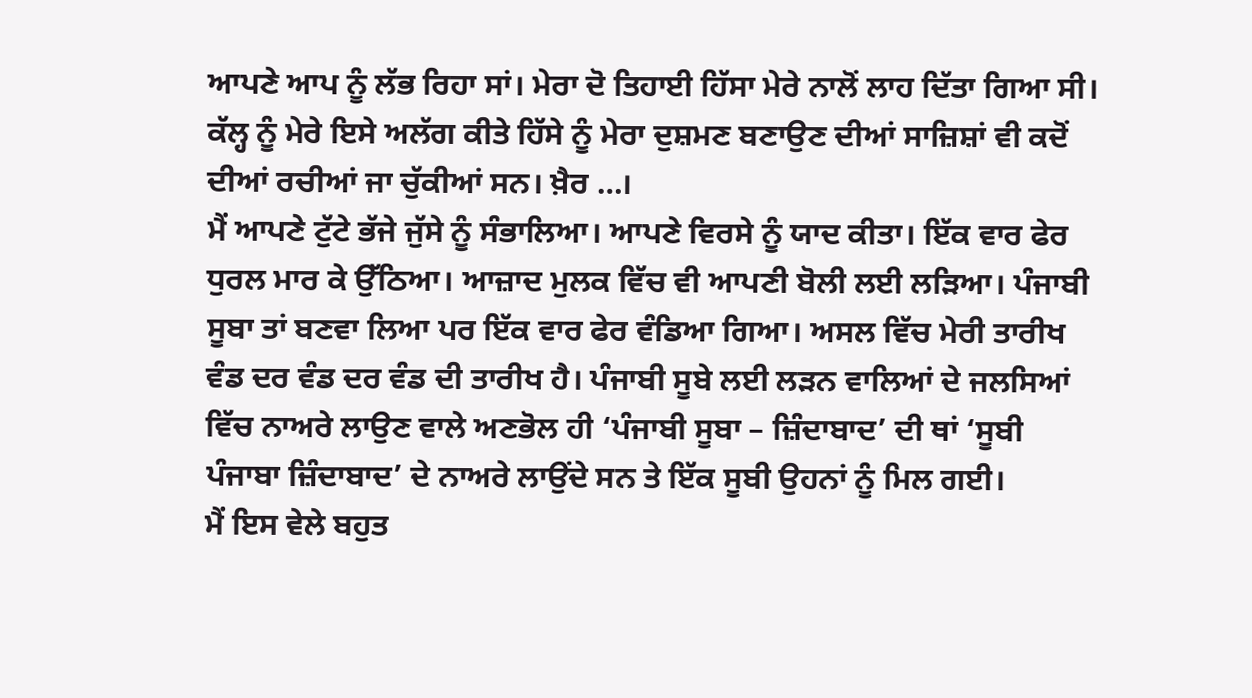ਆਪਣੇ ਆਪ ਨੂੰ ਲੱਭ ਰਿਹਾ ਸਾਂ। ਮੇਰਾ ਦੋ ਤਿਹਾਈ ਹਿੱਸਾ ਮੇਰੇ ਨਾਲੋਂ ਲਾਹ ਦਿੱਤਾ ਗਿਆ ਸੀ। ਕੱਲ੍ਹ ਨੂੰ ਮੇਰੇ ਇਸੇ ਅਲੱਗ ਕੀਤੇ ਹਿੱਸੇ ਨੂੰ ਮੇਰਾ ਦੁਸ਼ਮਣ ਬਣਾਉਣ ਦੀਆਂ ਸਾਜ਼ਿਸ਼ਾਂ ਵੀ ਕਦੋਂ ਦੀਆਂ ਰਚੀਆਂ ਜਾ ਚੁੱਕੀਆਂ ਸਨ। ਖ਼ੈਰ …।
ਮੈਂ ਆਪਣੇ ਟੁੱਟੇ ਭੱਜੇ ਜੁੱਸੇ ਨੂੰ ਸੰਭਾਲਿਆ। ਆਪਣੇ ਵਿਰਸੇ ਨੂੰ ਯਾਦ ਕੀਤਾ। ਇੱਕ ਵਾਰ ਫੇਰ ਧੁਰਲ ਮਾਰ ਕੇ ਉੱਠਿਆ। ਆਜ਼ਾਦ ਮੁਲਕ ਵਿੱਚ ਵੀ ਆਪਣੀ ਬੋਲੀ ਲਈ ਲੜਿਆ। ਪੰਜਾਬੀ ਸੂਬਾ ਤਾਂ ਬਣਵਾ ਲਿਆ ਪਰ ਇੱਕ ਵਾਰ ਫੇਰ ਵੰਡਿਆ ਗਿਆ। ਅਸਲ ਵਿੱਚ ਮੇਰੀ ਤਾਰੀਖ ਵੰਡ ਦਰ ਵੰਡ ਦਰ ਵੰਡ ਦੀ ਤਾਰੀਖ ਹੈ। ਪੰਜਾਬੀ ਸੂਬੇ ਲਈ ਲੜਨ ਵਾਲਿਆਂ ਦੇ ਜਲਸਿਆਂ ਵਿੱਚ ਨਾਅਰੇ ਲਾਉਣ ਵਾਲੇ ਅਣਭੋਲ ਹੀ ‘ਪੰਜਾਬੀ ਸੂਬਾ – ਜ਼ਿੰਦਾਬਾਦ’ ਦੀ ਥਾਂ ‘ਸੂਬੀ ਪੰਜਾਬਾ ਜ਼ਿੰਦਾਬਾਦ’ ਦੇ ਨਾਅਰੇ ਲਾਉਂਦੇ ਸਨ ਤੇ ਇੱਕ ਸੂਬੀ ਉਹਨਾਂ ਨੂੰ ਮਿਲ ਗਈ।
ਮੈਂ ਇਸ ਵੇਲੇ ਬਹੁਤ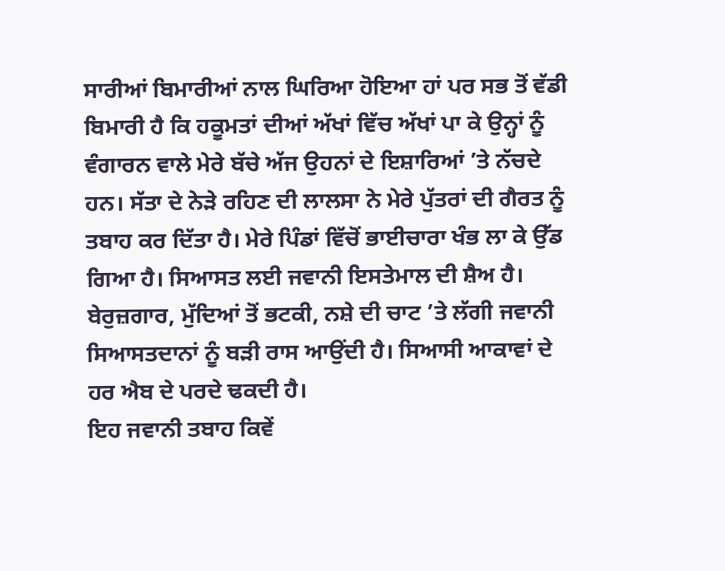ਸਾਰੀਆਂ ਬਿਮਾਰੀਆਂ ਨਾਲ ਘਿਰਿਆ ਹੋਇਆ ਹਾਂ ਪਰ ਸਭ ਤੋਂ ਵੱਡੀ ਬਿਮਾਰੀ ਹੈ ਕਿ ਹਕੂਮਤਾਂ ਦੀਆਂ ਅੱਖਾਂ ਵਿੱਚ ਅੱਖਾਂ ਪਾ ਕੇ ਉਨ੍ਹਾਂ ਨੂੰ ਵੰਗਾਰਨ ਵਾਲੇ ਮੇਰੇ ਬੱਚੇ ਅੱਜ ਉਹਨਾਂ ਦੇ ਇਸ਼ਾਰਿਆਂ ’ਤੇ ਨੱਚਦੇ ਹਨ। ਸੱਤਾ ਦੇ ਨੇੜੇ ਰਹਿਣ ਦੀ ਲਾਲਸਾ ਨੇ ਮੇਰੇ ਪੁੱਤਰਾਂ ਦੀ ਗੈਰਤ ਨੂੰ ਤਬਾਹ ਕਰ ਦਿੱਤਾ ਹੈ। ਮੇਰੇ ਪਿੰਡਾਂ ਵਿੱਚੋਂ ਭਾਈਚਾਰਾ ਖੰਭ ਲਾ ਕੇ ਉੱਡ ਗਿਆ ਹੈ। ਸਿਆਸਤ ਲਈ ਜਵਾਨੀ ਇਸਤੇਮਾਲ ਦੀ ਸ਼ੈਅ ਹੈ। ਬੇਰੁਜ਼ਗਾਰ, ਮੁੱਦਿਆਂ ਤੋਂ ਭਟਕੀ, ਨਸ਼ੇ ਦੀ ਚਾਟ ’ਤੇ ਲੱਗੀ ਜਵਾਨੀ ਸਿਆਸਤਦਾਨਾਂ ਨੂੰ ਬੜੀ ਰਾਸ ਆਉਂਦੀ ਹੈ। ਸਿਆਸੀ ਆਕਾਵਾਂ ਦੇ ਹਰ ਐਬ ਦੇ ਪਰਦੇ ਢਕਦੀ ਹੈ।
ਇਹ ਜਵਾਨੀ ਤਬਾਹ ਕਿਵੇਂ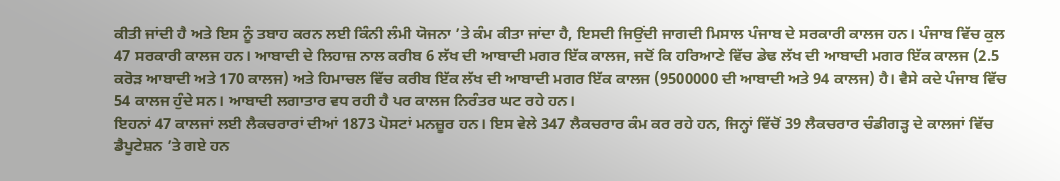ਕੀਤੀ ਜਾਂਦੀ ਹੈ ਅਤੇ ਇਸ ਨੂੰ ਤਬਾਹ ਕਰਨ ਲਈ ਕਿੰਨੀ ਲੰਮੀ ਯੋਜਨਾ ’ਤੇ ਕੰਮ ਕੀਤਾ ਜਾਂਦਾ ਹੈ, ਇਸਦੀ ਜਿਉਂਦੀ ਜਾਗਦੀ ਮਿਸਾਲ ਪੰਜਾਬ ਦੇ ਸਰਕਾਰੀ ਕਾਲਜ ਹਨ। ਪੰਜਾਬ ਵਿੱਚ ਕੁਲ 47 ਸਰਕਾਰੀ ਕਾਲਜ ਹਨ। ਆਬਾਦੀ ਦੇ ਲਿਹਾਜ਼ ਨਾਲ ਕਰੀਬ 6 ਲੱਖ ਦੀ ਆਬਾਦੀ ਮਗਰ ਇੱਕ ਕਾਲਜ, ਜਦੋਂ ਕਿ ਹਰਿਆਣੇ ਵਿੱਚ ਡੇਢ ਲੱਖ ਦੀ ਆਬਾਦੀ ਮਗਰ ਇੱਕ ਕਾਲਜ (2.5 ਕਰੋੜ ਆਬਾਦੀ ਅਤੇ 170 ਕਾਲਜ) ਅਤੇ ਹਿਮਾਚਲ ਵਿੱਚ ਕਰੀਬ ਇੱਕ ਲੱਖ ਦੀ ਆਬਾਦੀ ਮਗਰ ਇੱਕ ਕਾਲਜ (9500000 ਦੀ ਆਬਾਦੀ ਅਤੇ 94 ਕਾਲਜ) ਹੈ। ਵੈਸੇ ਕਦੇ ਪੰਜਾਬ ਵਿੱਚ 54 ਕਾਲਜ ਹੁੰਦੇ ਸਨ। ਆਬਾਦੀ ਲਗਾਤਾਰ ਵਧ ਰਹੀ ਹੈ ਪਰ ਕਾਲਜ ਨਿਰੰਤਰ ਘਟ ਰਹੇ ਹਨ।
ਇਹਨਾਂ 47 ਕਾਲਜਾਂ ਲਈ ਲੈਕਚਰਾਰਾਂ ਦੀਆਂ 1873 ਪੋਸਟਾਂ ਮਨਜ਼ੂਰ ਹਨ। ਇਸ ਵੇਲੇ 347 ਲੈਕਚਰਾਰ ਕੰਮ ਕਰ ਰਹੇ ਹਨ, ਜਿਨ੍ਹਾਂ ਵਿੱਚੋਂ 39 ਲੈਕਚਰਾਰ ਚੰਡੀਗੜ੍ਹ ਦੇ ਕਾਲਜਾਂ ਵਿੱਚ ਡੈਪੂਟੇਸ਼ਨ ’ਤੇ ਗਏ ਹਨ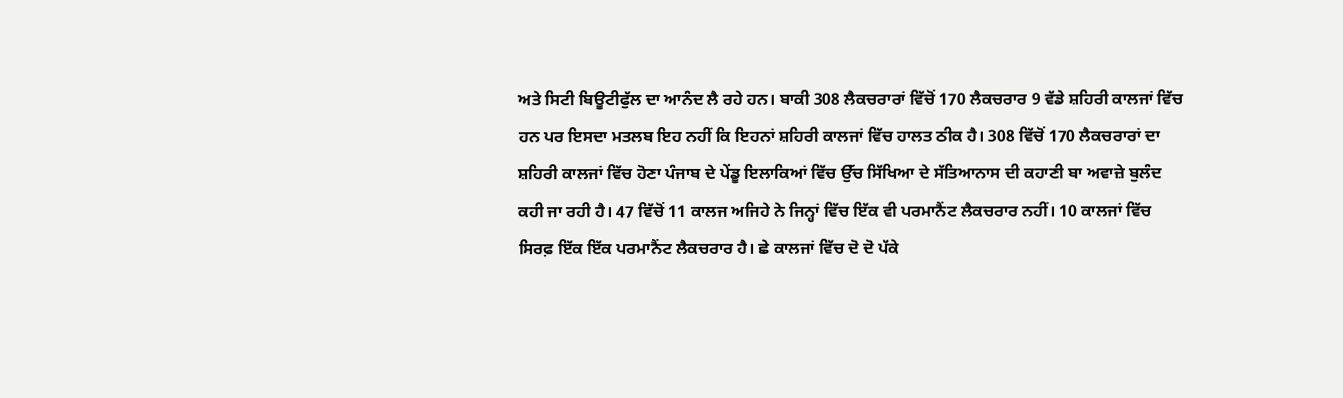ਅਤੇ ਸਿਟੀ ਬਿਊਟੀਫੁੱਲ ਦਾ ਆਨੰਦ ਲੈ ਰਹੇ ਹਨ। ਬਾਕੀ 308 ਲੈਕਚਰਾਰਾਂ ਵਿੱਚੋਂ 170 ਲੈਕਚਰਾਰ 9 ਵੱਡੇ ਸ਼ਹਿਰੀ ਕਾਲਜਾਂ ਵਿੱਚ ਹਨ ਪਰ ਇਸਦਾ ਮਤਲਬ ਇਹ ਨਹੀਂ ਕਿ ਇਹਨਾਂ ਸ਼ਹਿਰੀ ਕਾਲਜਾਂ ਵਿੱਚ ਹਾਲਤ ਠੀਕ ਹੈ। 308 ਵਿੱਚੋਂ 170 ਲੈਕਚਰਾਰਾਂ ਦਾ ਸ਼ਹਿਰੀ ਕਾਲਜਾਂ ਵਿੱਚ ਹੋਣਾ ਪੰਜਾਬ ਦੇ ਪੇਂਡੂ ਇਲਾਕਿਆਂ ਵਿੱਚ ਉੱਚ ਸਿੱਖਿਆ ਦੇ ਸੱਤਿਆਨਾਸ ਦੀ ਕਹਾਣੀ ਬਾ ਅਵਾਜ਼ੇ ਬੁਲੰਦ ਕਹੀ ਜਾ ਰਹੀ ਹੈ। 47 ਵਿੱਚੋਂ 11 ਕਾਲਜ ਅਜਿਹੇ ਨੇ ਜਿਨ੍ਹਾਂ ਵਿੱਚ ਇੱਕ ਵੀ ਪਰਮਾਨੈਂਟ ਲੈਕਚਰਾਰ ਨਹੀਂ। 10 ਕਾਲਜਾਂ ਵਿੱਚ ਸਿਰਫ਼ ਇੱਕ ਇੱਕ ਪਰਮਾਨੈਂਟ ਲੈਕਚਰਾਰ ਹੈ। ਛੇ ਕਾਲਜਾਂ ਵਿੱਚ ਦੋ ਦੋ ਪੱਕੇ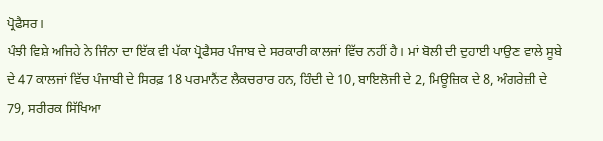ਪ੍ਰੋਫੈਸਰ।
ਪੰਝੀ ਵਿਸ਼ੇ ਅਜਿਹੇ ਨੇ ਜਿੰਨਾ ਦਾ ਇੱਕ ਵੀ ਪੱਕਾ ਪ੍ਰੋਫੈਸਰ ਪੰਜਾਬ ਦੇ ਸਰਕਾਰੀ ਕਾਲਜਾਂ ਵਿੱਚ ਨਹੀਂ ਹੈ। ਮਾਂ ਬੋਲੀ ਦੀ ਦੁਹਾਈ ਪਾਉਣ ਵਾਲੇ ਸੂਬੇ ਦੇ 47 ਕਾਲਜਾਂ ਵਿੱਚ ਪੰਜਾਬੀ ਦੇ ਸਿਰਫ਼ 18 ਪਰਮਾਨੈਂਟ ਲੈਕਚਰਾਰ ਹਨ, ਹਿੰਦੀ ਦੇ 10, ਬਾਇਲੋਜੀ ਦੇ 2, ਮਿਊਜ਼ਿਕ ਦੇ 8, ਅੰਗਰੇਜ਼ੀ ਦੇ 79, ਸਰੀਰਕ ਸਿੱਖਿਆ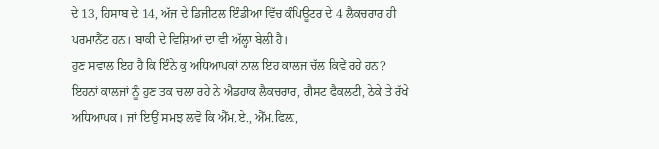ਦੇ 13, ਹਿਸਾਬ ਦੇ 14, ਅੱਜ ਦੇ ਡਿਜੀਟਲ ਇੰਡੀਆ ਵਿੱਚ ਕੰਪਿਊਟਰ ਦੇ 4 ਲੈਕਚਰਾਰ ਹੀ ਪਰਮਾਨੈਂਟ ਹਨ। ਬਾਕੀ ਦੇ ਵਿਸ਼ਿਆਂ ਦਾ ਵੀ ਅੱਲ੍ਹਾ ਬੇਲੀ ਹੈ।
ਹੁਣ ਸਵਾਲ ਇਹ ਹੈ ਕਿ ਇੰਨੇ ਕੁ ਅਧਿਆਪਕਾਂ ਨਾਲ ਇਹ ਕਾਲਜ ਚੱਲ ਕਿਵੇਂ ਰਹੇ ਹਨ? ਇਹਨਾਂ ਕਾਲਜਾਂ ਨੂੰ ਹੁਣ ਤਕ ਚਲਾ ਰਹੇ ਨੇ ਐਡਹਾਕ ਲੈਕਚਰਾਰ, ਗੈਸਟ ਫੈਕਲਟੀ, ਠੇਕੇ ਤੇ ਰੱਖੇ ਅਧਿਆਪਕ। ਜਾਂ ਇਉਂ ਸਮਝ ਲਵੋ ਕਿ ਐੱਮ.ਏ., ਐੱਮ.ਫਿਲ਼,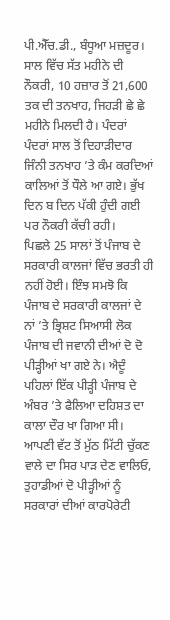ਪੀ.ਐੱਚ.ਡੀ., ਬੰਧੂਆ ਮਜ਼ਦੂਰ। ਸਾਲ ਵਿੱਚ ਸੱਤ ਮਹੀਨੇ ਦੀ ਨੌਕਰੀ, 10 ਹਜ਼ਾਰ ਤੋਂ 21,600 ਤਕ ਦੀ ਤਨਖਾਹ, ਜਿਹੜੀ ਛੇ ਛੇ ਮਹੀਨੇ ਮਿਲਦੀ ਹੈ। ਪੰਦਰਾਂ ਪੰਦਰਾਂ ਸਾਲ ਤੋਂ ਦਿਹਾੜੀਦਾਰ ਜਿੰਨੀ ਤਨਖਾਹ ’ਤੇ ਕੰਮ ਕਰਦਿਆਂ ਕਾਲਿਆਂ ਤੋਂ ਧੌਲੇ ਆ ਗਏ। ਭੁੱਖ ਦਿਨ ਬ ਦਿਨ ਪੱਕੀ ਹੁੰਦੀ ਗਈ ਪਰ ਨੌਕਰੀ ਕੱਚੀ ਰਹੀ।
ਪਿਛਲੇ 25 ਸਾਲਾਂ ਤੋਂ ਪੰਜਾਬ ਦੇ ਸਰਕਾਰੀ ਕਾਲਜਾਂ ਵਿੱਚ ਭਰਤੀ ਹੀ ਨਹੀਂ ਹੋਈ। ਇੰਝ ਸਮਝੋ ਕਿ ਪੰਜਾਬ ਦੇ ਸਰਕਾਰੀ ਕਾਲਜਾਂ ਦੇ ਨਾਂ ’ਤੇ ਭ੍ਰਿਸ਼ਟ ਸਿਆਸੀ ਲੋਕ ਪੰਜਾਬ ਦੀ ਜਵਾਨੀ ਦੀਆਂ ਦੋ ਦੋ ਪੀੜ੍ਹੀਆਂ ਖਾ ਗਏ ਨੇ। ਐਦੂੰ ਪਹਿਲਾਂ ਇੱਕ ਪੀੜ੍ਹੀ ਪੰਜਾਬ ਦੇ ਅੰਬਰ ’ਤੇ ਫੈਲਿਆ ਦਹਿਸ਼ਤ ਦਾ ਕਾਲਾ ਦੌਰ ਖਾ ਗਿਆ ਸੀ।
ਆਪਣੀ ਵੱਟ ਤੋਂ ਮੁੱਠ ਮਿੱਟੀ ਚੁੱਕਣ ਵਾਲੇ ਦਾ ਸਿਰ ਪਾੜ ਦੇਣ ਵਾਲਿਓ, ਤੁਹਾਡੀਆਂ ਦੋ ਪੀੜ੍ਹੀਆਂ ਨੂੰ ਸਰਕਾਰਾਂ ਦੀਆਂ ਕਾਰਪੋਰੇਟੀ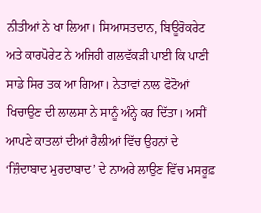ਨੀਤੀਆਂ ਨੇ ਖਾ ਲਿਆ। ਸਿਆਸਤਦਾਨ, ਬਿਊਰੋਕਰੇਟ ਅਤੇ ਕਾਰਪੋਰੇਟ ਨੇ ਅਜਿਹੀ ਗਲਵੱਕੜੀ ਪਾਈ ਕਿ ਪਾਣੀ ਸਾਡੇ ਸਿਰ ਤਕ ਆ ਗਿਆ। ਨੇਤਾਵਾਂ ਨਾਲ ਫੋਟੋਆਂ ਖਿਚਾਉਣ ਦੀ ਲਾਲਸਾ ਨੇ ਸਾਨੂੰ ਅੰਨ੍ਹੇ ਕਰ ਦਿੱਤਾ। ਅਸੀਂ ਆਪਣੇ ਕਾਤਲਾਂ ਦੀਆਂ ਰੈਲੀਆਂ ਵਿੱਚ ਉਹਨਾਂ ਦੇ ‘ਜ਼ਿੰਦਾਬਾਦ ਮੁਰਦਾਬਾਦ’ ਦੇ ਨਾਅਰੇ ਲਾਉਣ ਵਿੱਚ ਮਸਰੂਫ਼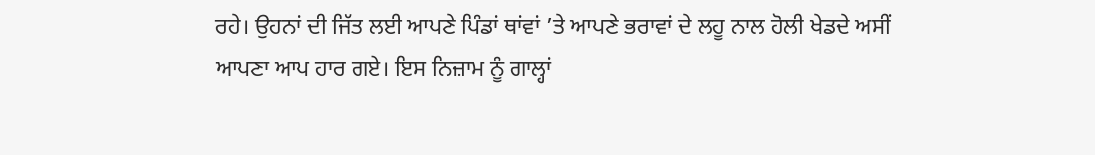ਰਹੇ। ਉਹਨਾਂ ਦੀ ਜਿੱਤ ਲਈ ਆਪਣੇ ਪਿੰਡਾਂ ਥਾਂਵਾਂ ’ਤੇ ਆਪਣੇ ਭਰਾਵਾਂ ਦੇ ਲਹੂ ਨਾਲ ਹੋਲੀ ਖੇਡਦੇ ਅਸੀਂ ਆਪਣਾ ਆਪ ਹਾਰ ਗਏ। ਇਸ ਨਿਜ਼ਾਮ ਨੂੰ ਗਾਲ੍ਹਾਂ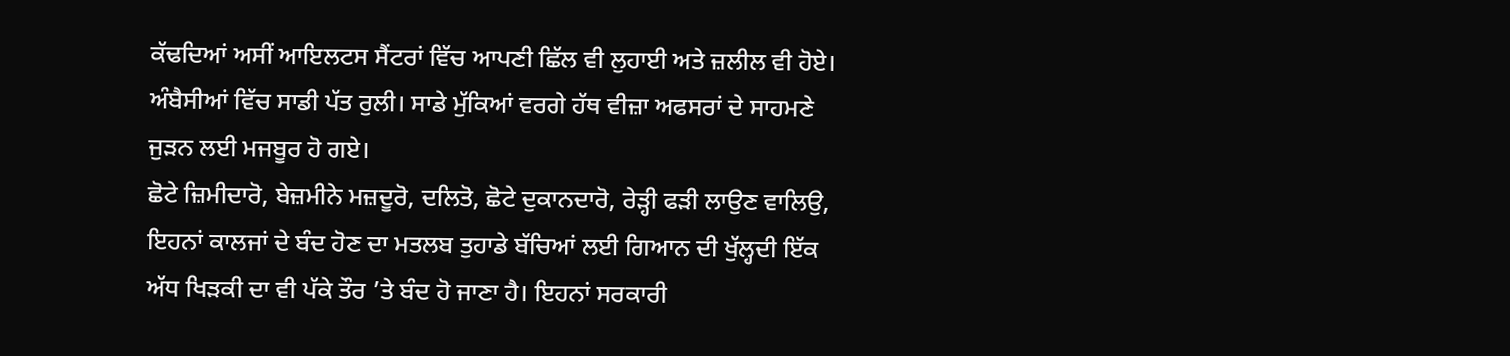ਕੱਢਦਿਆਂ ਅਸੀਂ ਆਇਲਟਸ ਸੈਂਟਰਾਂ ਵਿੱਚ ਆਪਣੀ ਛਿੱਲ ਵੀ ਲੁਹਾਈ ਅਤੇ ਜ਼ਲੀਲ ਵੀ ਹੋਏ। ਅੰਬੈਸੀਆਂ ਵਿੱਚ ਸਾਡੀ ਪੱਤ ਰੁਲੀ। ਸਾਡੇ ਮੁੱਕਿਆਂ ਵਰਗੇ ਹੱਥ ਵੀਜ਼ਾ ਅਫਸਰਾਂ ਦੇ ਸਾਹਮਣੇ ਜੁੜਨ ਲਈ ਮਜਬੂਰ ਹੋ ਗਏ।
ਛੋਟੇ ਜ਼ਿਮੀਦਾਰੋ, ਬੇਜ਼ਮੀਨੇ ਮਜ਼ਦੂਰੋ, ਦਲਿਤੋ, ਛੋਟੇ ਦੁਕਾਨਦਾਰੋ, ਰੇੜ੍ਹੀ ਫੜੀ ਲਾਉਣ ਵਾਲਿਉ, ਇਹਨਾਂ ਕਾਲਜਾਂ ਦੇ ਬੰਦ ਹੋਣ ਦਾ ਮਤਲਬ ਤੁਹਾਡੇ ਬੱਚਿਆਂ ਲਈ ਗਿਆਨ ਦੀ ਖੁੱਲ੍ਹਦੀ ਇੱਕ ਅੱਧ ਖਿੜਕੀ ਦਾ ਵੀ ਪੱਕੇ ਤੌਰ ’ਤੇ ਬੰਦ ਹੋ ਜਾਣਾ ਹੈ। ਇਹਨਾਂ ਸਰਕਾਰੀ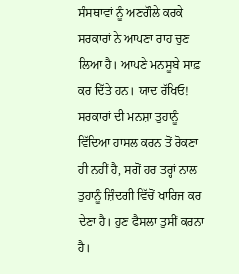ਸੰਸਥਾਵਾਂ ਨੂੰ ਅਣਗੌਲੇ ਕਰਕੇ ਸਰਕਾਰਾਂ ਨੇ ਆਪਣਾ ਰਾਹ ਚੁਣ ਲਿਆ ਹੈ। ਆਪਣੇ ਮਨਸੂਬੇ ਸਾਫ਼ ਕਰ ਦਿੱਤੇ ਹਨ। ਯਾਦ ਰੱਖਿਓ! ਸਰਕਾਰਾਂ ਦੀ ਮਨਸ਼ਾ ਤੁਹਾਨੂੰ ਵਿੱਦਿਆ ਹਾਸਲ ਕਰਨ ਤੋਂ ਰੋਕਣਾ ਹੀ ਨਹੀਂ ਹੈ, ਸਗੋਂ ਹਰ ਤਰ੍ਹਾਂ ਨਾਲ ਤੁਹਾਨੂੰ ਜ਼ਿੰਦਗੀ ਵਿੱਚੋਂ ਖਾਰਿਜ ਕਰ ਦੇਣਾ ਹੈ। ਹੁਣ ਫੈਸਲਾ ਤੁਸੀਂ ਕਰਨਾ ਹੈ।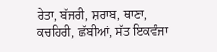ਰੇਤਾ, ਬੱਜਰੀ, ਸ਼ਰਾਬ, ਥਾਣਾ, ਕਚਹਿਰੀ, ਛੱਬੀਆਂ, ਸੱਤ ਇਕਵੰਜਾ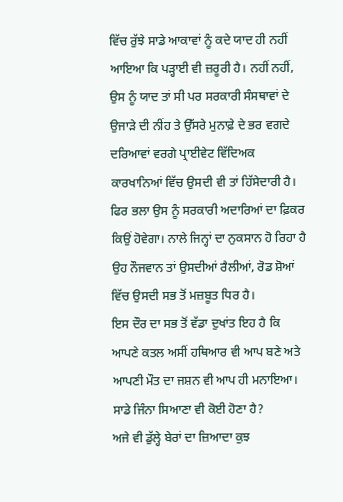ਵਿੱਚ ਰੁੱਝੇ ਸਾਡੇ ਆਕਾਵਾਂ ਨੂੰ ਕਦੇ ਯਾਦ ਹੀ ਨਹੀਂ ਆਇਆ ਕਿ ਪੜ੍ਹਾਈ ਵੀ ਜ਼ਰੂਰੀ ਹੈ। ਨਹੀਂ ਨਹੀਂ, ਉਸ ਨੂੰ ਯਾਦ ਤਾਂ ਸੀ ਪਰ ਸਰਕਾਰੀ ਸੰਸਥਾਵਾਂ ਦੇ ਉਜਾੜੇ ਦੀ ਨੀਂਹ ਤੇ ਉੱਸਰੇ ਮੁਨਾਫ਼ੇ ਦੇ ਭਰ ਵਗਦੇ ਦਰਿਆਵਾਂ ਵਰਗੇ ਪ੍ਰਾਈਵੇਟ ਵਿੱਦਿਅਕ ਕਾਰਖਾਨਿਆਂ ਵਿੱਚ ਉਸਦੀ ਵੀ ਤਾਂ ਹਿੱਸੇਦਾਰੀ ਹੈ। ਫਿਰ ਭਲਾ ਉਸ ਨੂੰ ਸਰਕਾਰੀ ਅਦਾਰਿਆਂ ਦਾ ਫ਼ਿਕਰ ਕਿਉਂ ਹੋਵੇਗਾ। ਨਾਲੇ ਜਿਨ੍ਹਾਂ ਦਾ ਨੁਕਸਾਨ ਹੋ ਰਿਹਾ ਹੈ ਉਹ ਨੌਜਵਾਨ ਤਾਂ ਉਸਦੀਆਂ ਰੈਲੀਆਂ, ਰੋਡ ਸ਼ੋਆਂ ਵਿੱਚ ਉਸਦੀ ਸਭ ਤੋਂ ਮਜ਼ਬੂਤ ਧਿਰ ਹੈ।
ਇਸ ਦੌਰ ਦਾ ਸਭ ਤੋਂ ਵੱਡਾ ਦੁਖਾਂਤ ਇਹ ਹੈ ਕਿ ਆਪਣੇ ਕਤਲ ਅਸੀਂ ਹਥਿਆਰ ਵੀ ਆਪ ਬਣੇ ਅਤੇ ਆਪਣੀ ਮੌਤ ਦਾ ਜਸ਼ਨ ਵੀ ਆਪ ਹੀ ਮਨਾਇਆ। ਸਾਡੇ ਜਿੰਨਾ ਸਿਆਣਾ ਵੀ ਕੋਈ ਹੋਣਾ ਹੈ?
ਅਜੇ ਵੀ ਡੁੱਲ੍ਹੇ ਬੇਰਾਂ ਦਾ ਜ਼ਿਆਦਾ ਕੁਝ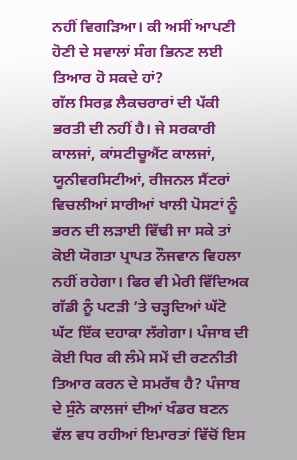ਨਹੀਂ ਵਿਗੜਿਆ। ਕੀ ਅਸੀਂ ਆਪਣੀ ਹੋਣੀ ਦੇ ਸਵਾਲਾਂ ਸੰਗ ਭਿਨਣ ਲਈ ਤਿਆਰ ਹੋ ਸਕਦੇ ਹਾਂ?
ਗੱਲ ਸਿਰਫ਼ ਲੈਕਚਰਾਰਾਂ ਦੀ ਪੱਕੀ ਭਰਤੀ ਦੀ ਨਹੀਂ ਹੈ। ਜੇ ਸਰਕਾਰੀ ਕਾਲਜਾਂ, ਕਾਂਸਟੀਚੂਐਂਟ ਕਾਲਜਾਂ, ਯੂਨੀਵਰਸਿਟੀਆਂ, ਰੀਜਨਲ ਸੈਂਟਰਾਂ ਵਿਚਲੀਆਂ ਸਾਰੀਆਂ ਖਾਲੀ ਪੋਸਟਾਂ ਨੂੰ ਭਰਨ ਦੀ ਲੜਾਈ ਵਿੱਢੀ ਜਾ ਸਕੇ ਤਾਂ ਕੋਈ ਯੋਗਤਾ ਪ੍ਰਾਪਤ ਨੌਜਵਾਨ ਵਿਹਲਾ ਨਹੀਂ ਰਹੇਗਾ। ਫਿਰ ਵੀ ਮੇਰੀ ਵਿੱਦਿਅਕ ਗੱਡੀ ਨੂੰ ਪਟੜੀ ’ਤੇ ਚੜ੍ਹਦਿਆਂ ਘੱਟੋ ਘੱਟ ਇੱਕ ਦਹਾਕਾ ਲੱਗੇਗਾ। ਪੰਜਾਬ ਦੀ ਕੋਈ ਧਿਰ ਕੀ ਲੰਮੇ ਸਮੇਂ ਦੀ ਰਣਨੀਤੀ ਤਿਆਰ ਕਰਨ ਦੇ ਸਮਰੱਥ ਹੈ? ਪੰਜਾਬ ਦੇ ਸੁੰਨੇ ਕਾਲਜਾਂ ਦੀਆਂ ਖੰਡਰ ਬਣਨ ਵੱਲ ਵਧ ਰਹੀਆਂ ਇਮਾਰਤਾਂ ਵਿੱਚੋਂ ਇਸ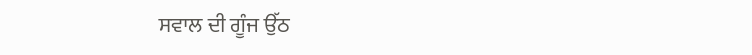ਸਵਾਲ ਦੀ ਗੂੰਜ ਉੱਠ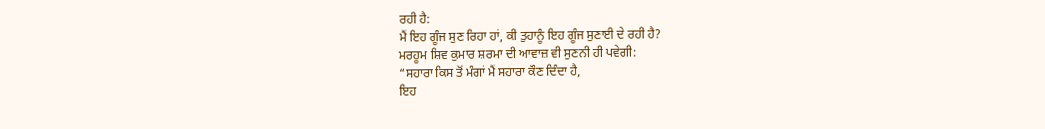ਰਹੀ ਹੈ:
ਮੈਂ ਇਹ ਗੂੰਜ ਸੁਣ ਰਿਹਾ ਹਾਂ, ਕੀ ਤੁਹਾਨੂੰ ਇਹ ਗੂੰਜ ਸੁਣਾਈ ਦੇ ਰਹੀ ਹੈ?
ਮਰਹੂਮ ਸ਼ਿਵ ਕੁਮਾਰ ਸ਼ਰਮਾ ਦੀ ਆਵਾਜ਼ ਵੀ ਸੁਣਨੀ ਹੀ ਪਵੇਗੀ:
“ਸਹਾਰਾ ਕਿਸ ਤੋਂ ਮੰਗਾਂ ਮੈਂ ਸਹਾਰਾ ਕੌਣ ਦਿੰਦਾ ਹੈ,
ਇਹ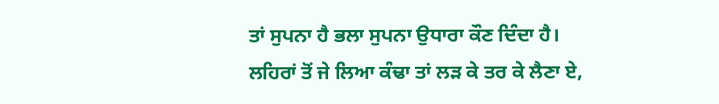ਤਾਂ ਸੁਪਨਾ ਹੈ ਭਲਾ ਸੁਪਨਾ ਉਧਾਰਾ ਕੌਣ ਦਿੰਦਾ ਹੈ।
ਲਹਿਰਾਂ ਤੋਂ ਜੇ ਲਿਆ ਕੰਢਾ ਤਾਂ ਲੜ ਕੇ ਤਰ ਕੇ ਲੈਣਾ ਏ,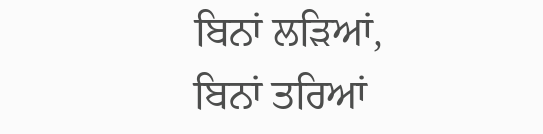ਬਿਨਾਂ ਲੜਿਆਂ, ਬਿਨਾਂ ਤਰਿਆਂ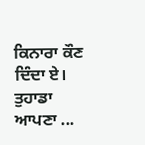ਕਿਨਾਰਾ ਕੌਣ ਦਿੰਦਾ ਏ।
ਤੁਹਾਡਾ ਆਪਣਾ ...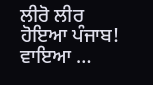ਲੀਰੋ ਲੀਰ ਹੋਇਆ ਪੰਜਾਬ!
ਵਾਇਆ …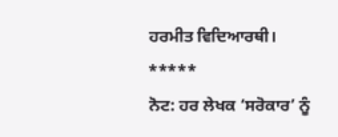ਹਰਮੀਤ ਵਿਦਿਆਰਥੀ।
*****
ਨੋਟ: ਹਰ ਲੇਖਕ ‘ਸਰੋਕਾਰ’ ਨੂੰ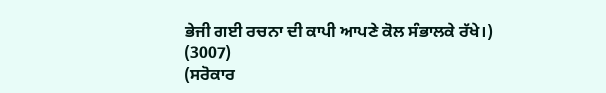ਭੇਜੀ ਗਈ ਰਚਨਾ ਦੀ ਕਾਪੀ ਆਪਣੇ ਕੋਲ ਸੰਭਾਲਕੇ ਰੱਖੇ।)
(3007)
(ਸਰੋਕਾਰ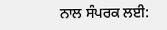ਨਾਲ ਸੰਪਰਕ ਲਈ: